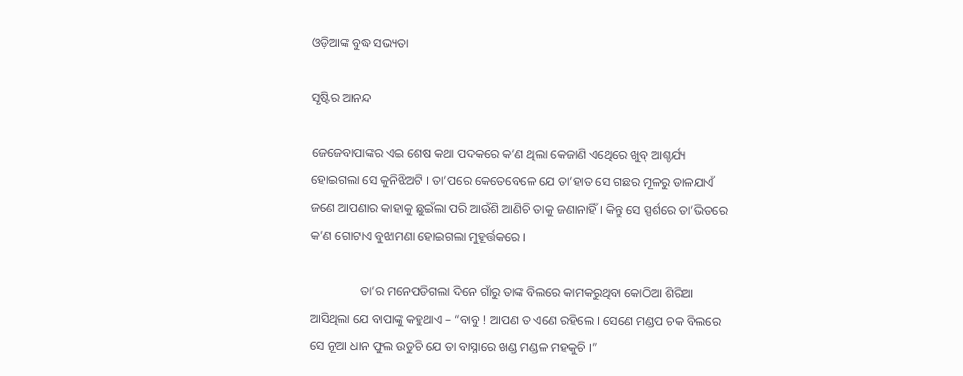ଓଡ଼ିଆଙ୍କ ବୁଦ୍ଧ ସଭ୍ୟତା

ସୃଷ୍ଟିର ଆନନ୍ଦ

ଜେଜେବାପାଙ୍କର ଏଇ ଶେଷ କଥା ପଦକରେ କ’ଣ ଥିଲା କେଜାଣି ଏଥେିରେ ଖୁବ୍ ଆଶ୍ଚର୍ଯ୍ୟ ହୋଇଗଲା ସେ କୁନିଝିଅଟି । ତା’ପରେ କେତେବେଳେ ଯେ ତା’ହାତ ସେ ଗଛର ମୂଳରୁ ଡାଳଯାଏଁ ଜଣେ ଆପଣାର କାହାକୁ ଛୁଇଁଲା ପରି ଆଉଁଶି ଆଣିଚି ତାକୁ ଜଣାନାହିଁ । କିନ୍ତୁ ସେ ସ୍ପର୍ଶରେ ତା’ଭିତରେ କ’ଣ ଗୋଟାଏ ବୁଝାମଣା ହୋଇଗଲା ମୁହୂର୍ତ୍ତକରେ ।

                ତା’ର ମନେପଡିଗଲା ଦିନେ ଗାଁରୁ ତାଙ୍କ ବିଲରେ କାମକରୁଥିବା କୋଠିଆ ଶିରିଆ ଆସିଥିଲା ଯେ ବାପାଙ୍କୁ କହୁଥାଏ – “ବାବୁ ! ଆପଣ ତ ଏଣେ ରହିଲେ । ସେଣେ ମଣ୍ଡପ ଚକ ବିଲରେ ସେ ନୂଆ ଧାନ ଫୁଲ ଉଡୁଚି ଯେ ତା ବାସ୍ନାରେ ଖଣ୍ଡ ମଣ୍ଡଳ ମହକୁଚି ।”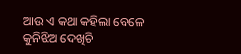ଆଉ ଏ କଥା କହିଲା ବେଳେ କୁନିଝିଅ ଦେଖିଚି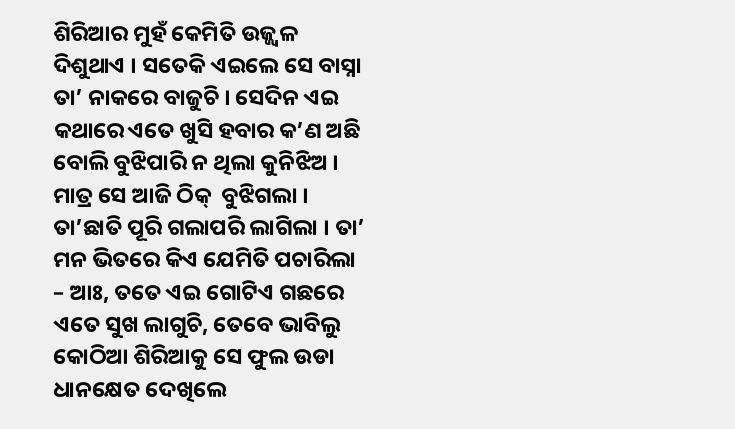ଶିରିଆର ମୁହଁ କେମିତି ଉଜ୍ଜ୍ୱଳ ଦିଶୁଥାଏ । ସତେକି ଏଇଲେ ସେ ବାସ୍ନା ତା’ ନାକରେ ବାଜୁଚି । ସେଦିନ ଏଇ କଥାରେ ଏତେ ଖୁସି ହବାର କ’ଣ ଅଛି ବୋଲି ବୁଝିପାରି ନ ଥିଲା କୁନିଝିଅ । ମାତ୍ର ସେ ଆଜି ଠିକ୍  ବୁଝିଗଲା । ତା’ଛାତି ପୂରି ଗଲାପରି ଲାଗିଲା । ତା’ ମନ ଭିତରେ କିଏ ଯେମିତି ପଚାରିଲା – ଆଃ, ତତେ ଏଇ ଗୋଟିଏ ଗଛରେ ଏତେ ସୁଖ ଲାଗୁଚି, ତେବେ ଭାବିଲୁ କୋଠିଆ ଶିରିଆକୁ ସେ ଫୁଲ ଉଡା ଧାନକ୍ଷେତ ଦେଖିଲେ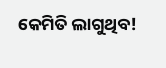କେମିତି ଲାଗୁଥିବ!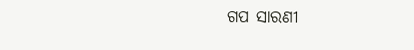ଗପ ସାରଣୀ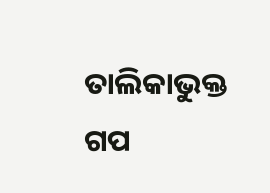ତାଲିକାଭୁକ୍ତ ଗପ